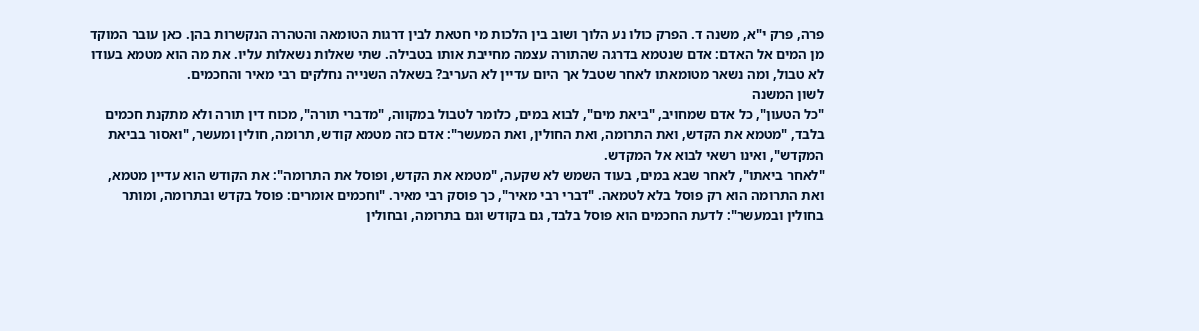פרה, פרק י"א, משנה ד. הפרק כולו נע הלוך ושוב בין הלכות מי חטאת לבין דרגות הטומאה והטהרה הנקשרות בהן. כאן עובר המוקד מן המים אל האדם: אדם שנטמא בדרגה שהתורה עצמה מחייבת אותו בטבילה. שתי שאלות נשאלות עליו. את מה הוא מטמא בעודו לא טבול, ומה נשאר מטומאתו לאחר שטבל אך היום עדיין לא העריב? בשאלה השנייה נחלקים רבי מאיר והחכמים.
לשון המשנה
"כל הטעון", כל אדם שמחויב, "ביאת מים", לבוא במים, כלומר לטבול במקווה, "מדברי תורה", מכוח דין תורה ולא מתקנת חכמים בלבד, "מטמא את הקדש, ואת התרומה, ואת החולין, ואת המעשר": אדם כזה מטמא קודש, תרומה, חולין ומעשר, "ואסור בביאת המקדש", ואינו רשאי לבוא אל המקדש.
"לאחר ביאתו", לאחר שבא במים, בעוד השמש לא שקעה, "מטמא את הקדש, ופוסל את התרומה": את הקודש הוא עדיין מטמא, ואת התרומה הוא רק פוסל בלא לטמאה. "דברי רבי מאיר", כך פוסק רבי מאיר. "וחכמים אומרים: פוסל בקדש ובתרומה, ומותר בחולין ובמעשר": לדעת החכמים הוא פוסל בלבד, גם בקודש וגם בתרומה, ובחולין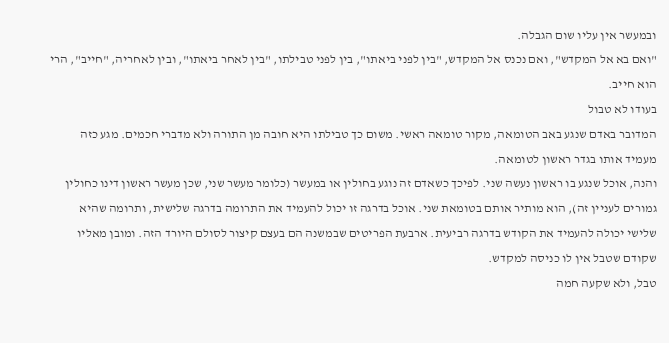ובמעשר אין עליו שום הגבלה.
"ואם בא אל המקדש", ואם נכנס אל המקדש, "בין לפני ביאתו", בין לפני טבילתו, "בין לאחר ביאתו", ובין לאחריה, "חייב", הרי הוא חייב.
בעודו לא טבול
המדובר באדם שנגע באב הטומאה, מקור טומאה ראשי. משום כך טבילתו היא חובה מן התורה ולא מדברי חכמים. מגע כזה מעמיד אותו בגדר ראשון לטומאה.
והנה, אוכל שנגע בו ראשון נעשה שני. לפיכך כשאדם זה נוגע בחולין או במעשר (כלומר מעשר שני, שכן מעשר ראשון דינו כחולין גמורים לעניין זה), הוא מותיר אותם בטומאת שני. אוכל בדרגה זו יכול להעמיד את התרומה בדרגה שלישית, ותרומה שהיא שלישי יכולה להעמיד את הקודש בדרגה רביעית. ארבעת הפריטים שבמשנה הם בעצם קיצור לסולם היורד הזה. ומובן מאליו שקודם שטבל אין לו כניסה למקדש.
טבל, ולא שקעה חמה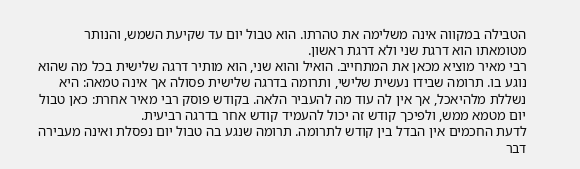הטבילה במקווה אינה משלימה את טהרתו. הוא טבול יום עד שקיעת השמש, והנותר מטומאתו הוא דרגת שני ולא דרגת ראשון.
רבי מאיר מוציא מכאן את המתחייב. הואיל והוא שני, הוא מותיר דרגה שלישית בכל מה שהוא נוגע בו. תרומה שבידו נעשית שלישי, ותרומה בדרגה שלישית פסולה אך אינה טמאה: היא נשללת מלהיאכל, אך אין לה עוד מה להעביר הלאה. בקודש פוסק רבי מאיר אחרת: כאן טבול יום מטמא ממש, ולפיכך קודש זה יכול להעמיד קודש אחר בדרגה רביעית.
לדעת החכמים אין הבדל בין קודש לתרומה. תרומה שנגע בה טבול יום נפסלת ואינה מעבירה דבר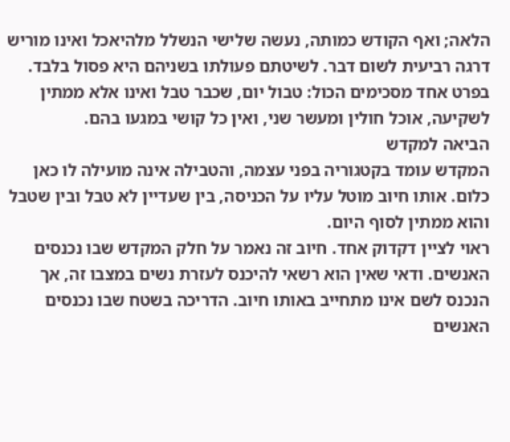הלאה; ואף הקודש כמותה, נעשה שלישי הנשלל מלהיאכל ואינו מוריש דרגה רביעית לשום דבר. לשיטתם פעולתו בשניהם היא פסול בלבד.
בפרט אחד מסכימים הכול: טבול יום, שכבר טבל ואינו אלא ממתין לשקיעה, אוכל חולין ומעשר שני, ואין כל קושי במגעו בהם.
הביאה למקדש
המקדש עומד בקטגוריה בפני עצמה, והטבילה אינה מועילה לו כאן כלום. אותו חיוב מוטל עליו על הכניסה, בין שעדיין לא טבל ובין שטבל והוא ממתין לסוף היום.
ראוי לציין דקדוק אחד. חיוב זה נאמר על חלק המקדש שבו נכנסים האנשים. ודאי שאין הוא רשאי להיכנס לעזרת נשים במצבו זה, אך הנכנס לשם אינו מתחייב באותו חיוב. הדריכה בשטח שבו נכנסים האנשים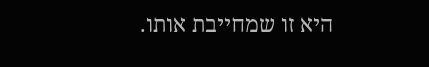היא זו שמחייבת אותו.